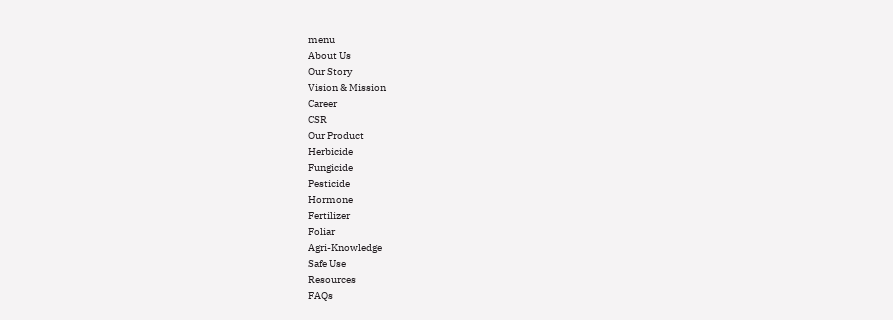menu
About Us
Our Story
Vision & Mission
Career
CSR
Our Product
Herbicide
Fungicide
Pesticide
Hormone
Fertilizer
Foliar
Agri-Knowledge
Safe Use
Resources
FAQs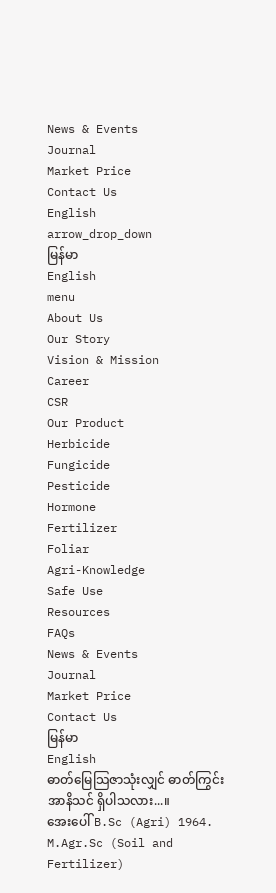News & Events
Journal
Market Price
Contact Us
English
arrow_drop_down
မြန်မာ
English
menu
About Us
Our Story
Vision & Mission
Career
CSR
Our Product
Herbicide
Fungicide
Pesticide
Hormone
Fertilizer
Foliar
Agri-Knowledge
Safe Use
Resources
FAQs
News & Events
Journal
Market Price
Contact Us
မြန်မာ
English
ဓာတ်မြေသြဇာသုံးလျှင် ဓာတ်ကြွင်းအာနိသင် ရှိပါသလား...။
အေးပေါ် B.Sc (Agri) 1964.
M.Agr.Sc (Soil and Fertilizer)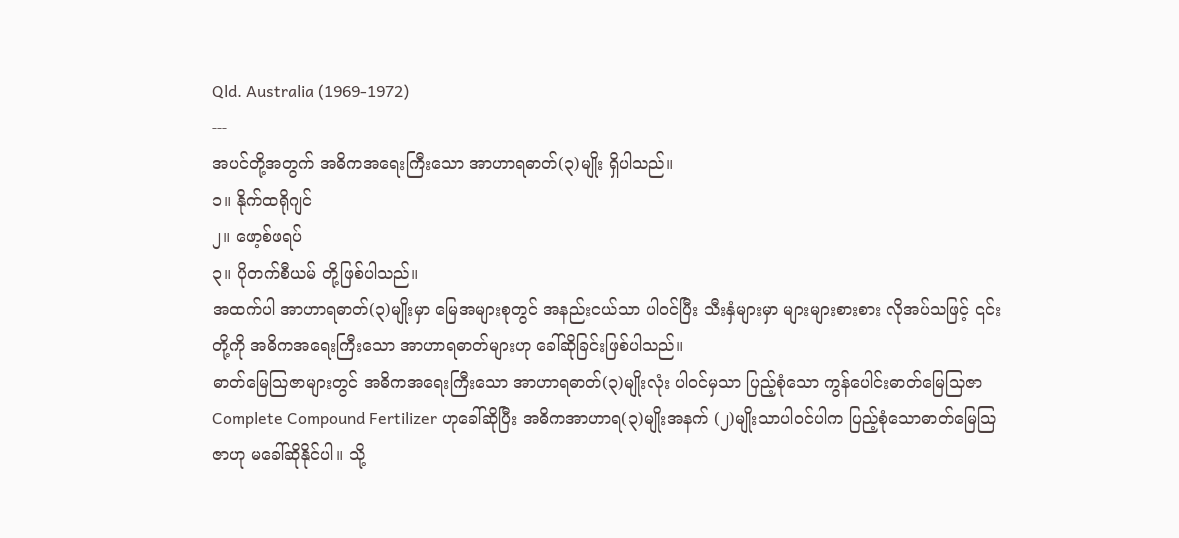Qld. Australia (1969-1972)
---
အပင်တို့အတွက် အဓိကအရေးကြီးသော အာဟာရဓာတ်(၃)မျိုး ရှိပါသည်။
၁။ နိုက်ထရိုဂျင်
၂။ ဖော့စ်ဖရပ်
၃။ ပိုတက်စီယမ် တို့ဖြစ်ပါသည်။
အထက်ပါ အာဟာရဓာတ်(၃)မျိုးမှာ မြေအများစုတွင် အနည်းငယ်သာ ပါဝင်ပြီး သီးနှံများမှာ များများစားစား လိုအပ်သဖြင့် ၎င်းတို့ကို အဓိကအရေးကြီးသော အာဟာရဓာတ်များဟု ခေါ်ဆိုခြင်းဖြစ်ပါသည်။
ဓာတ်မြေသြဇာများတွင် အဓိကအရေးကြီးသော အာဟာရဓာတ်(၃)မျိုးလုံး ပါဝင်မှသာ ပြည့်စုံသော ကွန်ပေါင်းဓာတ်မြေသြဇာ Complete Compound Fertilizer ဟုခေါ်ဆိုပြီး အဓိကအာဟာရ(၃)မျိုးအနက် (၂)မျိုးသာပါဝင်ပါက ပြည့်စုံသောဓာတ်မြေသြဇာဟု မခေါ်ဆိုနိုင်ပါ။ သို့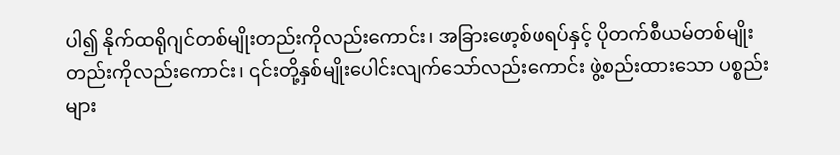ပါ၍ နိုက်ထရိုဂျင်တစ်မျိုးတည်းကိုလည်းကောင်း၊ အခြားဖော့စ်ဖရပ်နှင့် ပိုတက်စီယမ်တစ်မျိုးတည်းကိုလည်းကောင်း၊ ၎င်းတို့နှစ်မျိုးပေါင်းလျက်သော်လည်းကောင်း ဖွဲ့စည်းထားသော ပစ္စည်းများ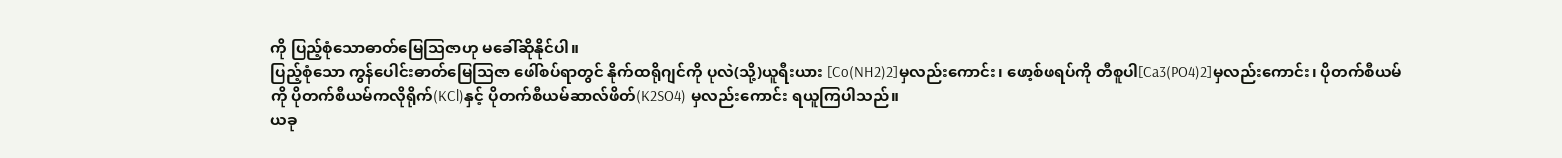ကို ပြည့်စုံသောဓာတ်မြေသြဇာဟု မခေါ်ဆိုနိုင်ပါ။
ပြည့်စုံသော ကွန်ပေါင်းဓာတ်မြေသြဇာ ဖေါ်စပ်ရာတွင် နိုက်ထရိုဂျင်ကို ပုလဲ(သို့)ယူရီးယား [Co(NH2)2]မှလည်းကောင်း၊ ဖော့စ်ဖရပ်ကို တီစူပါ[Ca3(PO4)2]မှလည်းကောင်း၊ ပိုတက်စီယမ်ကို ပိုတက်စီယမ်ကလိုရိုက်(KCl)နှင့် ပိုတက်စီယမ်ဆာလ်ဖိတ်(K2SO4) မှလည်းကောင်း ရယူကြပါသည်။
ယခု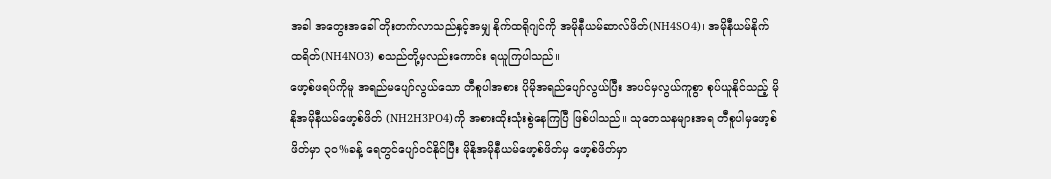အခါ အတွေးအခေါ် တိုးတက်လာသည်နှင့်အမျှ နိုက်ထရိုဂျင်ကို အမိုနီယမ်ဆာလ်ဖိတ်(NH4SO4)၊ အမိုနီယမ်နိုက်ထရိတ်(NH4NO3) စသည်တို့မှလည်းကောင်း ရယူကြပါသည်။
ဖော့စ်ဖရပ်ကိုမူ အရည်မပျော်လွယ်သော တီစူပါအစား ပိုမိုအရည်ပျော်လွယ်ပြီး အပင်မှလွယ်ကူစွာ စုပ်ယူနိုင်သည့် မိုနိုအမိုနီယမ်ဖော့စ်ဖိတ် (NH2H3PO4)ကို အစားထိုးသုံးစွဲနေကြပြီ ဖြစ်ပါသည်။ သုတေသနများအရ တီစူပါမှဖော့စ်ဖိတ်မှာ ၃၀%ခန့် ရေတွင်ပျော်ဝင်နိုင်ပြီး မိုနိုအမိုနီယမ်ဖော့စ်ဖိတ်မှ ဖော့စ်ဖိတ်မှာ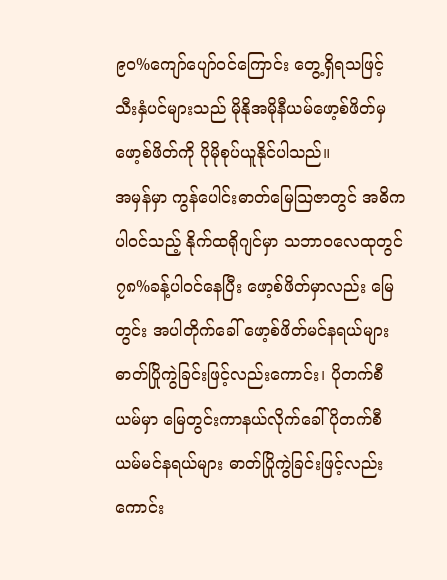၉၀%ကျော်ပျော်ဝင်ကြောင်း တွေ့ရှိရသဖြင့် သီးနှံပင်များသည် မိုနိုအမိုနီယမ်ဖော့စ်ဖိတ်မှ ဖော့စ်ဖိတ်ကို ပိုမိုစုပ်ယူနိုင်ပါသည်။
အမှန်မှာ ကွန်ပေါင်းဓာတ်မြေသြဇာတွင် အဓိကပါဝင်သည့် နိုက်ထရိုဂျင်မှာ သဘာဝလေထုတွင် ၇၈%ခန့်ပါဝင်နေပြီး ဖော့စ်ဖိတ်မှာလည်း မြေတွင်း အပါတိုက်ခေါ် ဖော့စ်ဖိတ်မင်နရယ်များ ဓာတ်ပြိုကွဲခြင်းဖြင့်လည်းကောင်း၊ ပိုတက်စီယမ်မှာ မြေတွင်းကာနယ်လိုက်ခေါ် ပိုတက်စီယမ်မင်နရယ်များ ဓာတ်ပြိုကွဲခြင်းဖြင့်လည်းကောင်း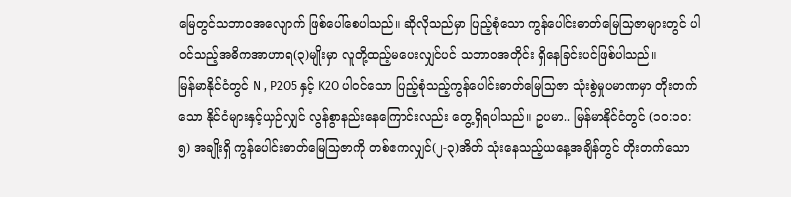မြေတွင်သဘာဝအလျောက် ဖြစ်ပေါ်စေပါသည်။ ဆိုလိုသည်မှာ ပြည့်စုံသော ကွန်ပေါင်းဓာတ်မြေသြဇာများတွင် ပါဝင်သည့်အဓိကအာဟာရ(၃)မျိုးမှာ လူတို့ထည့်မပေးလျှင်ပင် သဘာဝအတိုင်း ရှိနေခြင်းပင်ဖြစ်ပါသည်။
မြန်မာနိုင်ငံတွင် N , P2O5 နှင့် K2O ပါဝင်သော ပြည့်စုံသည့်ကွန်ပေါင်းဓာတ်မြေသြဇာ သုံးစွဲမှုပမာဏမှာ တိုးတက်သော နိုင်ငံများနှင့်ယှဉ်လျှင် လွန်စွာနည်းနေကြောင်းလည်း တွေ့ရှိရပါသည်။ ဥပမာ.. မြန်မာနိုင်ငံတွင် (၁၀:၁၀:၅) အချိုးရှိ ကွန်ပေါင်းဓာတ်မြေသြဇာကို တစ်ဧကလျှင်(၂-၃)အိတ် သုံးနေသည့်ယနေ့အချိန်တွင် တိုးတက်သော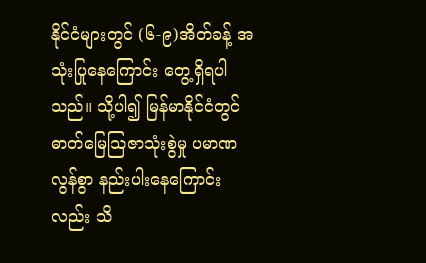နိုင်ငံများတွင် (၆-၉)အိတ်ခန့် အသုံးပြုနေကြောင်း တွေ့ရှိရပါသည်။ သို့ပါ၍ မြန်မာနိုင်ငံတွင် ဓာတ်မြေသြဇာသုံးစွဲမှု ပမာဏလွန်စွာ နည်းပါးနေကြောင်းလည်း သိ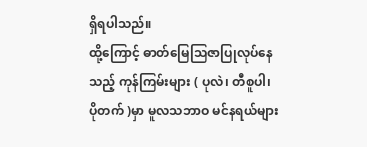ရှိရပါသည်။
ထို့ကြောင့် ဓာတ်မြေသြဇာပြုလုပ်နေသည့် ကုန်ကြမ်းများ ( ပုလဲ၊ တီစူပါ၊ ပိုတက် )မှာ မူလသဘာဝ မင်နရယ်များ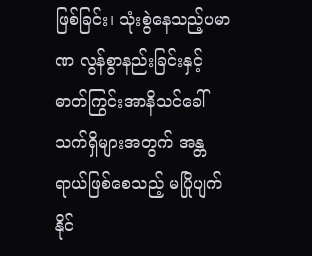ဖြစ်ခြင်း၊ သုံးစွဲနေသည့်ပမာဏ လွန်စွာနည်းခြင်းနှင့် ဓာတ်ကြွင်းအာနိသင်ခေါ် သက်ရှိများအတွက် အန္တရာယ်ဖြစ်စေသည့် မပြိုပျက်နိုင်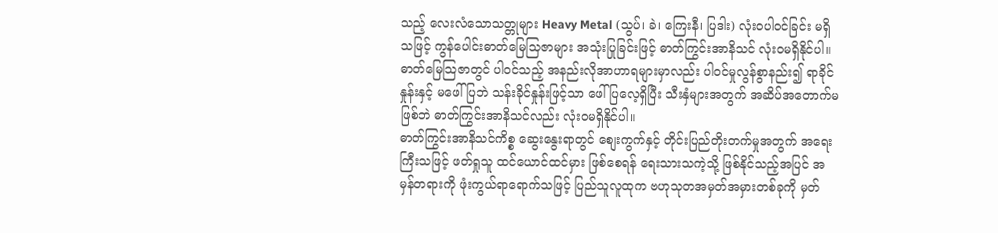သည့် လေးလံသောသတ္တုများ Heavy Metal (သွပ်၊ ခဲ၊ ကြေးနီ၊ ပြဒါး) လုံးဝပါဝင်ခြင်း မရှိသဖြင့် ကွန်ပေါင်းဓာတ်မြေသြဇာများ အသုံးပြုခြင်းဖြင့် ဓာတ်ကြွင်းအာနိသင် လုံးဝမရှိနိုင်ပါ။
ဓာတ်မြေသြဇာတွင် ပါဝင်သည့် အနည်းလိုအာဟာရများမှာလည်း ပါဝင်မှုလွန်စွာနည်း၍ ရာခိုင်နှုန်းနှင့် မဖေါ်ပြဘဲ သန်းခိုင်နှုန်းဖြင့်သာ ဖေါ်ပြလေ့ရှိပြီး သီးနှံများအတွက် အဆိပ်အတောက်မဖြစ်ဘဲ ဓာတ်ကြွင်းအာနိသင်လည်း လုံးဝမရှိနိုင်ပါ။
ဓာတ်ကြွင်းအာနိသင်ကိစ္စ ဆွေးနွေးရာတွင် စျေးကွက်နှင့် တိုင်းပြည်တိုးတက်မှုအတွက် အရေးကြီးသဖြင့် ဖတ်ရှုသူ ထင်ယောင်ထင်မှား ဖြစ်စေရန် ရေးသားသကဲ့သို့ ဖြစ်နိုင်သည့်အပြင် အမှန်တရားကို ဖုံးကွယ်ရာရောက်သဖြင့် ပြည်သူလူထုက ဗဟုသုတအမှတ်အမှားတစ်ခုကို မှတ်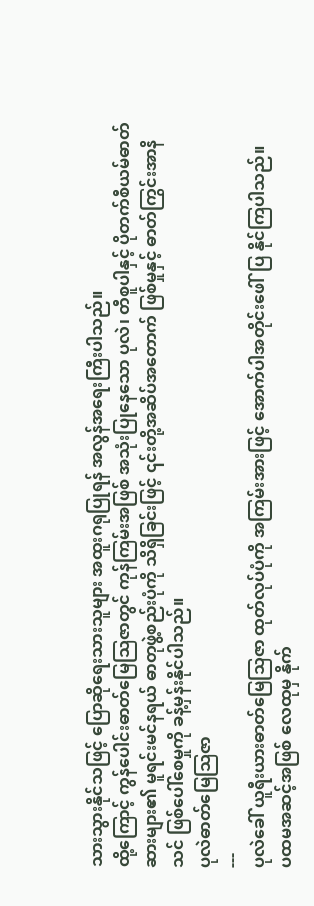သားသွားနိုင်သဖြင့် ပြောဆိုရေးသားသူများ အထူးဂရုပြုရန် အလွန်အရေးကြီးပါသည်။
ထို့ကြောင့် ကွန်ပေါင်းဓာတ်မြေသြဇာတွင် ကုန်ကြမ်းအဖြစ် အသုံးပြုနေသော ပုလဲ၊ တီစူပါနှင့် ပိုတက်စီယမ်ဓာတ်ဆားများ၏ မူရင်းမင်နရယ် ဓာတုဖွဲ့စည်းပုံကို သိရှိခြင်းဖြင့် ၎င်းတို့အဆိပ်အတောက် ဖြစ်မှုနှင့် ဓာတ်ကြွင်းအာနိသင် ဖြစ်ပေါ်စေမှုကို ခန့်မှန်းနိုင်ပါသည်။
ပုလဲဓာတ်မြေသြဇာ
---
ပုလဲခေါ် ယူရီးယားဓာတ်မြေသြဇာ ထုတ်လုပ်ပုံကို အကြမ်းအားဖြင့် အောက်ပါအတိုင်းဖေါ်ပြ နိုင်ကြပါသည်။
ပထမအဆင့်အဖြစ် လေထုမှ နိုက်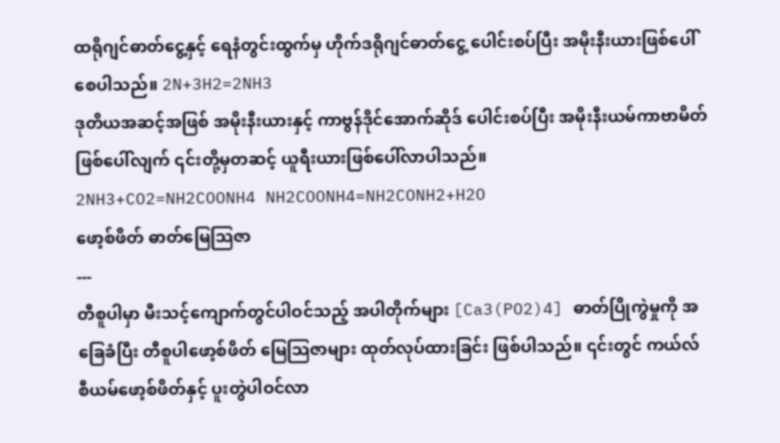ထရိုဂျင်ဓာတ်ငွေ့နှင့် ရေနံတွင်းထွက်မှ ဟိုက်ဒရိုဂျင်ဓာတ်ငွေ့ ပေါင်းစပ်ပြီး အမိုးနီးယားဖြစ်ပေါ်စေပါသည်။ 2N+3H2=2NH3
ဒုတိယအဆင့်အဖြစ် အမိုးနီးယားနှင့် ကာဗွန်ဒိုင်အောက်ဆိုဒ် ပေါင်းစပ်ပြီး အမိုးနီးယမ်ကာဗာမိတ် ဖြစ်ပေါ်လျက် ၎င်းတို့မှတဆင့် ယူရီးယားဖြစ်ပေါ်လာပါသည်။
2NH3+CO2=NH2COONH4 NH2COONH4=NH2CONH2+H2O
ဖော့စ်ဖိတ် ဓာတ်မြေသြဇာ
---
တီစူပါမှာ မီးသင့်ကျောက်တွင်ပါဝင်သည့် အပါတိုက်များ [Ca3(PO2)4] ဓာတ်ပြိုကွဲမှုကို အခြေခံပြီး တီစူပါဖော့စ်ဖိတ် မြေသြဇာများ ထုတ်လုပ်ထားခြင်း ဖြစ်ပါသည်။ ၎င်းတွင် ကယ်လ်စီယမ်ဖော့စ်ဖိတ်နှင့် ပူးတွဲပါဝင်လာ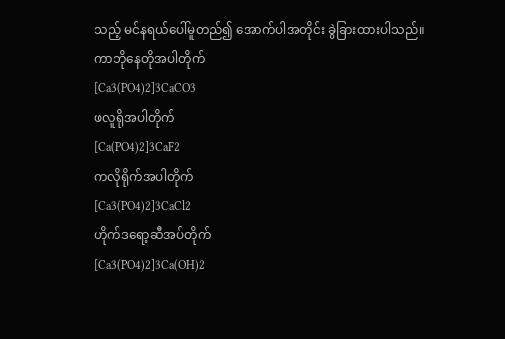သည့် မင်နရယ်ပေါ်မူတည်၍ အောက်ပါအတိုင်း ခွဲခြားထားပါသည်။
ကာဘိုနေတိုအပါတိုက်
[Ca3(PO4)2]3CaCO3
ဖလူရိုအပါတိုက်
[Ca(PO4)2]3CaF2
ကလိုရိုက်အပါတိုက်
[Ca3(PO4)2]3CaCl2
ဟိုက်ဒရော့ဆီအပ်တိုက်
[Ca3(PO4)2]3Ca(OH)2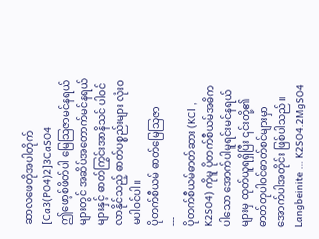ဆာလဖေတိုအပါတိုက်
[Ca3(PO4)2]3CaSO4
ဤဖော့စ်ဖိတ်ပါ မြေသြဇာမင်နရယ်များတွင် အဆိပ်အတောက်မင်နရယ်များနှင့် ဓာတ်ကြွင်းအာနိသင် ပါဝင်လာနိုင်သည့် ဓာတ်ပစ္စည်းများ လုံးဝမပါဝင်ပါ။
ပိုတက်စီယမ် ဓာတ်မြေသြဇာ
---
ပိုတက်စီယမ်ဓာတ်ဆား (KCl , K2SO4) ကိုမူ ပိုတက်စီယမ်အဓိကပါသော အောက်ပါမူရင်းမင်နရယ်များမှ ထုတ်ယူရရှိပြီး ၎င်းတို့၏ ဓာတ်တုပါဝင်ဓာတ်စင်များမှာ အောက်ပါအတိုင်း ဖြစ်ပါသည်။
Langbeinite … K2SO4.2MgSO4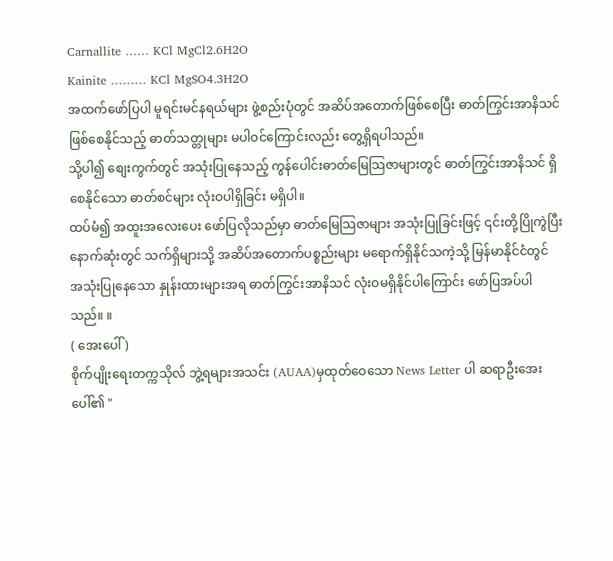Carnallite …… KCl MgCl2.6H2O
Kainite ……… KCl MgSO4.3H2O
အထက်ဖော်ပြပါ မူရင်းမင်နရယ်များ ဖွဲ့စည်းပုံတွင် အဆိပ်အတောက်ဖြစ်စေပြီး ဓာတ်ကြွင်းအာနိသင် ဖြစ်စေနိုင်သည့် ဓာတ်သတ္တုများ မပါဝင်ကြောင်းလည်း တွေ့ရှိရပါသည်။
သို့ပါ၍ စျေးကွက်တွင် အသုံးပြုနေသည့် ကွန်ပေါင်းဓာတ်မြေသြဇာများတွင် ဓာတ်ကြွင်းအာနိသင် ရှိစေနိုင်သော ဓာတ်စင်များ လုံးဝပါရှိခြင်း မရှိပါ။
ထပ်မံ၍ အထူးအလေးပေး ဖော်ပြလိုသည်မှာ ဓာတ်မြေသြဇာများ အသုံးပြုခြင်းဖြင့် ၎င်းတို့ပြိုကွဲပြီး နောက်ဆုံးတွင် သက်ရှိများသို့ အဆိပ်အတောက်ပစ္စည်းများ မရောက်ရှိနိုင်သကဲ့သို့ မြန်မာနိုင်ငံတွင် အသုံးပြုနေသော နှုန်းထားများအရ ဓာတ်ကြွင်းအာနိသင် လုံးဝမရှိနိုင်ပါကြောင်း ဖော်ပြအပ်ပါသည်။ ။
( အေးပေါ် )
စိုက်ပျိုးရေးတက္ကသိုလ် ဘွဲ့ရများအသင်း (AUAA)မှထုတ်ဝေသော News Letter ပါ ဆရာဦးအေးပေါ်၏ "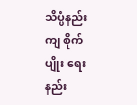သိပ္ပံနည်းကျ စိုက်ပျိုး ရေးနည်း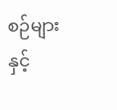စဉ်များနှင့်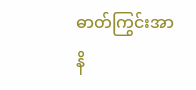ဓာတ်ကြွင်းအာနိ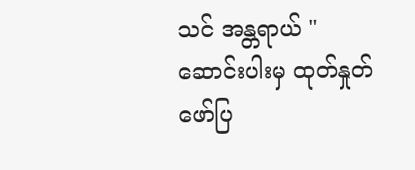သင် အန္တရာယ် " ဆောင်းပါးမှ ထုတ်နှုတ်ဖော်ပြ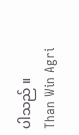ပါသည် ။
Than Win Agri